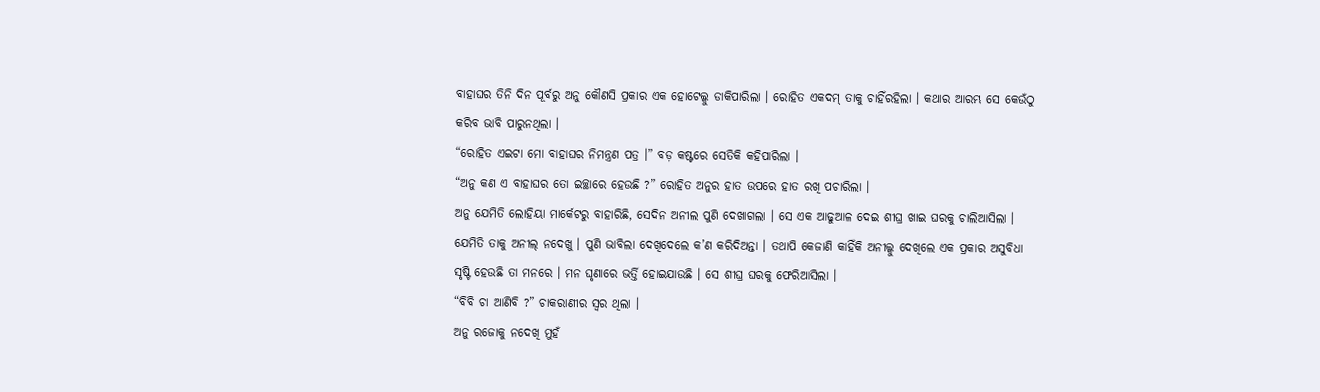ବାହାଘର ତିନି ଦିନ ପୂର୍ବରୁ ଅନୁ କୌଣସି ପ୍ରକାର ଏକ ହୋଟେଲ୍କୁ ଡାକିପାରିଲା । ରୋହିତ ଏକଦମ୍ ତାକୁ ଚାହିଁରହିଲା । କଥାର ଆରମ୍ଭ ସେ କେଉଁଠୁ କରିବ ଭାବି ପାରୁନଥିଲା ।
“ରୋହିତ ଏଇଟା ମୋ ବାହାଘର ନିମନ୍ତ୍ରଣ ପତ୍ର ।” ବଡ଼ କଷ୍ଟରେ ସେତିକି କହିପାରିଲା ।
“ଅନୁ କଣ ଏ ବାହାଘର ତୋ ଇଚ୍ଛାରେ ହେଉଛି ?” ରୋହିତ ଅନୁର ହାତ ଉପରେ ହାତ ରଖି ପଚାରିଲା ।
ଅନୁ ଯେମିତି ଲୋହିୟା ମାର୍କେଟରୁ ବାହାରିଛି, ସେଦିନ ଅନୀଲ ପୁଣି ଦେଖାଗଲା । ସେ ଏକ ଆଢୁଆଳ ଦେଇ ଶୀଘ୍ର ଖାଇ ଘରକୁ ଚାଲିଆସିଲା । ଯେମିତି ତାକୁ ଅନୀଲ୍ ନଦେଖୁ । ପୁଣି ଭାବିଲା ଦେଖିଦେଲେ କ’ଣ କରିଦିଅନ୍ତା । ତଥାପି କେଜାଣି କାହିଁକି ଅନୀଲ୍କୁ ଦେଖିଲେ ଏକ ପ୍ରକାର ଅସୁବିଧା ସୃଷ୍ଟି ହେଉଛି ତା ମନରେ । ମନ ଘୃଣାରେ ଭର୍ତ୍ତି ହୋଇଯାଉଛି । ସେ ଶୀଘ୍ର ଘରକୁ ଫେରିଆସିଲା ।
“ବିବି ଚା ଆଣିବି ?” ଚାକରାଣୀର ସ୍ୱର ଥିଲା ।
ଅନୁ ରଜୋକୁ ନଦେଖି ମୁହଁ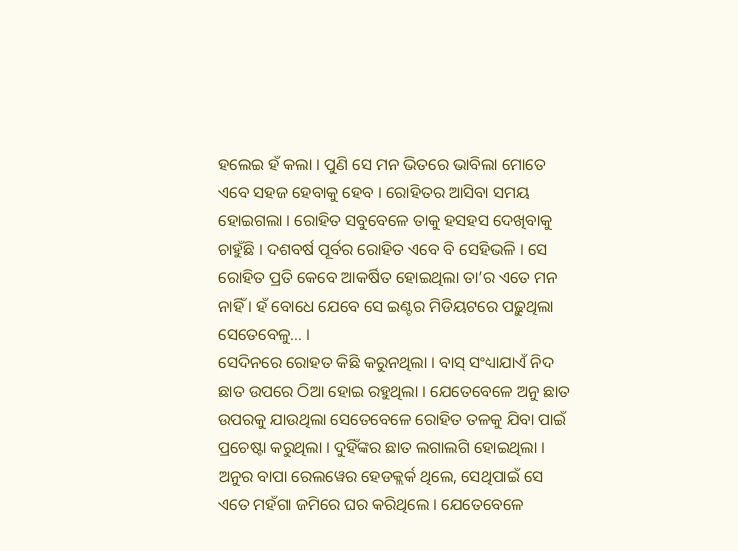ହଲେଇ ହଁ କଲା । ପୁଣି ସେ ମନ ଭିତରେ ଭାବିଲା ମୋତେ ଏବେ ସହଜ ହେବାକୁ ହେବ । ରୋହିତର ଆସିବା ସମୟ ହୋଇଗଲା । ରୋହିତ ସବୁବେଳେ ତାକୁ ହସହସ ଦେଖିବାକୁ ଚାହୁଁଛି । ଦଶବର୍ଷ ପୂର୍ବର ରୋହିତ ଏବେ ବି ସେହିଭଳି । ସେ ରୋହିତ ପ୍ରତି କେବେ ଆକର୍ଷିତ ହୋଇଥିଲା ତା’ର ଏତେ ମନ ନାହିଁ । ହଁ ବୋଧେ ଯେବେ ସେ ଇଣ୍ଟର ମିଡିୟଟରେ ପଢ଼ୁଥିଲା ସେତେବେଳୁ... ।
ସେଦିନରେ ରୋହତ କିଛି କରୁନଥିଲା । ବାସ୍ ସଂଧ୍ୟାଯାଏଁ ନିଦ ଛାତ ଉପରେ ଠିଆ ହୋଇ ରହୁଥିଲା । ଯେତେବେଳେ ଅନୁ ଛାତ ଉପରକୁ ଯାଉଥିଲା ସେତେବେଳେ ରୋହିତ ତଳକୁ ଯିବା ପାଇଁ ପ୍ରଚେଷ୍ଟା କରୁଥିଲା । ଦୁହିଁଙ୍କର ଛାତ ଲଗାଲଗି ହୋଇଥିଲା । ଅନୁର ବାପା ରେଲୱେର ହେଡକ୍ଲର୍କ ଥିଲେ, ସେଥିପାଇଁ ସେ ଏତେ ମହଁଗା ଜମିରେ ଘର କରିଥିଲେ । ଯେତେବେଳେ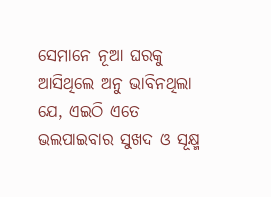ସେମାନେ ନୂଆ ଘରକୁ ଆସିଥିଲେ ଅନୁ ଭାବିନଥିଲା ଯେ, ଏଇଠି ଏତେ ଭଲପାଇବାର ସୁଖଦ ଓ ସୂକ୍ଷ୍ମ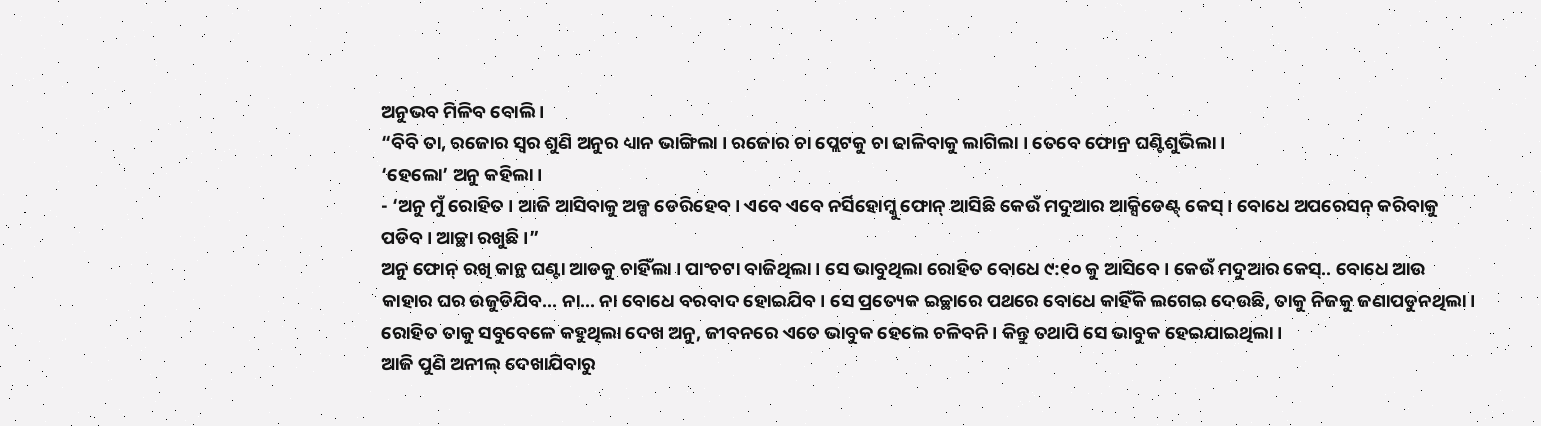ଅନୁଭବ ମିଳିବ ବୋଲି ।
“ବିବି ତା, ରଜୋର ସ୍ୱର ଶୁଣି ଅନୁର ଧ୍ୟାନ ଭାଙ୍ଗିଲା । ରଜୋର ଚା ପ୍ଲେଟକୁ ଚା ଢାଳିବାକୁ ଲାଗିଲା । ତେବେ ଫୋନ୍ର ଘଣ୍ଟିଶୁଭିଲା ।
‘ହେଲୋ’ ଅନୁ କହିଲା ।
- ‘ଅନୁ ମୁଁ ରୋହିତ । ଆଜି ଆସିବାକୁ ଅଳ୍ପ ଡେରିହେବ । ଏବେ ଏବେ ନର୍ସିହୋମ୍କୁ ଫୋନ୍ ଆସିଛି କେଉଁ ମଦୁଆର ଆକ୍ସିଡେଣ୍ଟ୍ କେସ୍ । ବୋଧେ ଅପରେସନ୍ କରିବାକୁ ପଡିବ । ଆଚ୍ଛା ରଖୁଛି ।”
ଅନୁ ଫୋନ୍ ରଖି କାନ୍ଥ ଘଣ୍ଟା ଆଡକୁ ଚାହିଁଲା । ପାଂଚଟା ବାଜିଥିଲା । ସେ ଭାବୁଥିଲା ରୋହିତ ବୋଧେ ୯:୧୦ କୁ ଆସିବେ । କେଉଁ ମଦୁଆର କେସ୍.. ବୋଧେ ଆଉ କାହାର ଘର ଉଜୁଡିଯିବ... ନା... ନା ବୋଧେ ବରବାଦ ହୋଇଯିବ । ସେ ପ୍ରତ୍ୟେକ ଇଚ୍ଛାରେ ପଥରେ ବୋଧେ କାହିଁକି ଲଗେଇ ଦେଉଛି, ତାକୁ ନିଜକୁ ଜଣାପଡୁନଥିଲା । ରୋହିତ ତାକୁ ସବୁବେଳେ କହୁଥିଲା ଦେଖ ଅନୁ, ଜୀବନରେ ଏତେ ଭାବୁକ ହେଲେ ଚଳିବନି । କିନ୍ତୁ ତଥାପି ସେ ଭାବୁକ ହେଇଯାଇଥିଲା ।
ଆଜି ପୁଣି ଅନୀଲ୍ ଦେଖାଯିବାରୁ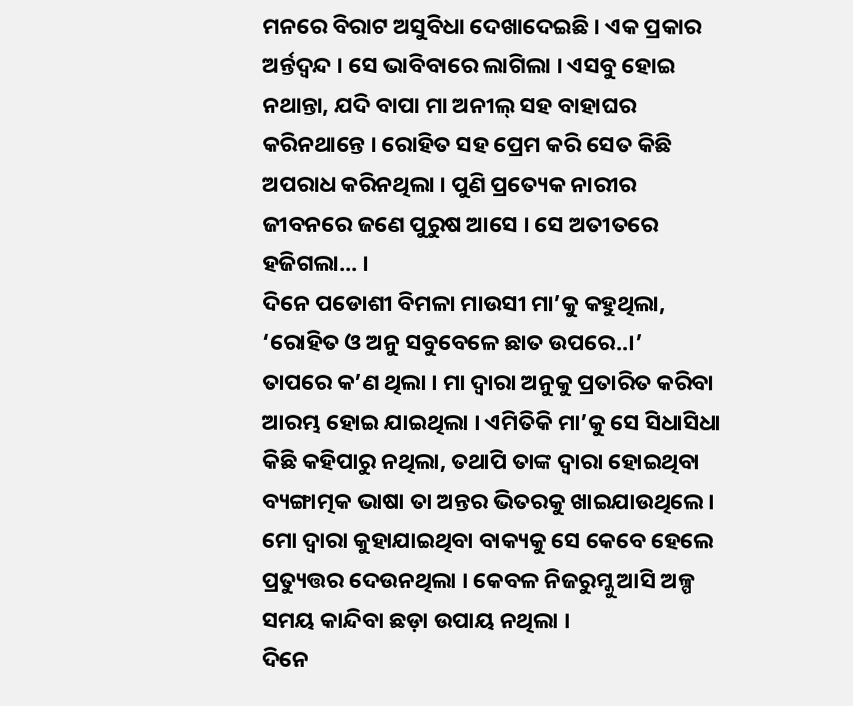ମନରେ ବିରାଟ ଅସୁବିଧା ଦେଖାଦେଇଛି । ଏକ ପ୍ରକାର ଅର୍ନ୍ତଦ୍ୱନ୍ଦ । ସେ ଭାବିବାରେ ଲାଗିଲା । ଏସବୁ ହୋଇ ନଥାନ୍ତା, ଯଦି ବାପା ମା ଅନୀଲ୍ ସହ ବାହାଘର କରିନଥାନ୍ତେ । ରୋହିତ ସହ ପ୍ରେମ କରି ସେତ କିଛି ଅପରାଧ କରିନଥିଲା । ପୁଣି ପ୍ରତ୍ୟେକ ନାରୀର ଜୀବନରେ ଜଣେ ପୁରୁଷ ଆସେ । ସେ ଅତୀତରେ ହଜିଗଲା... ।
ଦିନେ ପଡୋଶୀ ବିମଳା ମାଉସୀ ମା’କୁ କହୁଥିଲା, ‘ରୋହିତ ଓ ଅନୁ ସବୁବେଳେ ଛାତ ଉପରେ..।’
ତାପରେ କ’ଣ ଥିଲା । ମା ଦ୍ୱାରା ଅନୁକୁ ପ୍ରତାରିତ କରିବା ଆରମ୍ଭ ହୋଇ ଯାଇଥିଲା । ଏମିତିକି ମା’କୁ ସେ ସିଧାସିଧା କିଛି କହିପାରୁ ନଥିଲା, ତଥାପି ତାଙ୍କ ଦ୍ୱାରା ହୋଇଥିବା ବ୍ୟଙ୍ଗାତ୍ମକ ଭାଷା ତା ଅନ୍ତର ଭିତରକୁ ଖାଇଯାଉଥିଲେ । ମୋ ଦ୍ୱାରା କୁହାଯାଇଥିବା ବାକ୍ୟକୁ ସେ କେବେ ହେଲେ ପ୍ରତ୍ୟୁତ୍ତର ଦେଉନଥିଲା । କେବଳ ନିଜରୁମ୍କୁ ଆସି ଅଳ୍ପ ସମୟ କାନ୍ଦିବା ଛଡ଼ା ଉପାୟ ନଥିଲା ।
ଦିନେ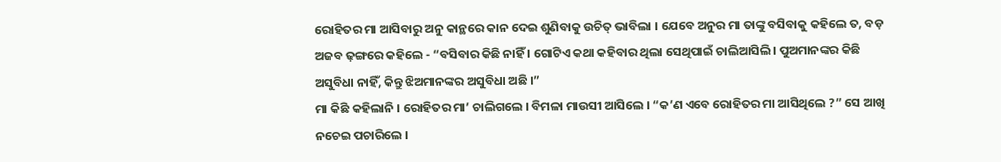ରୋହିତର ମା ଆସିବାରୁ ଅନୁ କାନ୍ଥରେ କାନ ଦେଇ ଶୁଣିବାକୁ ଉଚିତ୍ ଭାବିଲା । ଯେବେ ଅନୁର ମା ତାଙ୍କୁ ବସିବାକୁ କହିଲେ ତ, ବଡ଼ ଅଜବ ଢ଼ଙ୍ଗରେ କହିଲେ - “ବସିବାର କିଛି ନାହିଁ । ଗୋଟିଏ କଥା କହିବାର ଥିଲା ସେଥିପାଇଁ ଚାଲିଆସିଲି । ପୁଅମାନଙ୍କର କିଛି ଅସୁବିଧା ନାହିଁ, କିନ୍ତୁ ଝିଅମାନଙ୍କର ଅସୁବିଧା ଅଛି ।”
ମା କିଛି କହିଲାନି । ରୋହିତର ମା’ ଚାଲିଗଲେ । ବିମଳା ମାଉସୀ ଆସିଲେ । “କ’ଣ ଏବେ ରୋହିତର ମା ଆସିଥିଲେ ?” ସେ ଆଖି ନଚେଇ ପଚାରିଲେ ।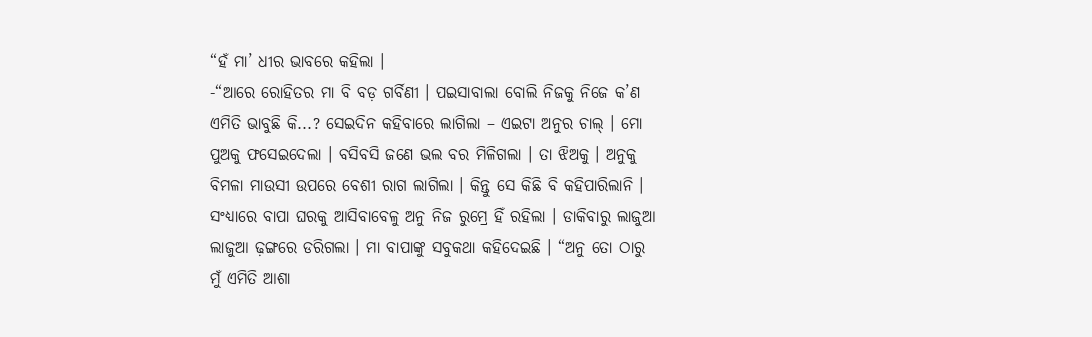“ହଁ ମା’ ଧୀର ଭାବରେ କହିଲା ।
-“ଆରେ ରୋହିତର ମା ବି ବଡ଼ ଗର୍ବିଣୀ । ପଇସାବାଲା ବୋଲି ନିଜକୁ ନିଜେ କ’ଣ ଏମିତି ଭାବୁଛି କି...? ସେଇଦିନ କହିବାରେ ଲାଗିଲା – ଏଇଟା ଅନୁର ଚାଲ୍ । ମୋ ପୁଅକୁ ଫସେଇଦେଲା । ବସିବସି ଜଣେ ଭଲ ବର ମିଳିଗଲା । ତା ଝିଅକୁ । ଅନୁକୁ ବିମଳା ମାଉସୀ ଉପରେ ବେଶୀ ରାଗ ଲାଗିଲା । କିନ୍ତୁ ସେ କିଛି ବି କହିପାରିଲାନି । ସଂଧ୍ୟାରେ ବାପା ଘରକୁ ଆସିବାବେଳୁ ଅନୁ ନିଜ ରୁମ୍ରେ ହିଁ ରହିଲା । ଡାକିବାରୁ ଲାଜୁଆ ଲାଜୁଆ ଢ଼ଙ୍ଗରେ ଡରିଗଲା । ମା ବାପାଙ୍କୁ ସବୁକଥା କହିଦେଇଛି । “ଅନୁ ତୋ ଠାରୁ ମୁଁ ଏମିତି ଆଶା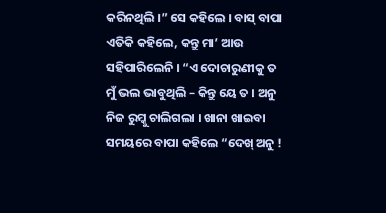କରିନଥିଲି ।” ସେ କହିଲେ । ବାସ୍ ବାପା ଏତିକି କହିଲେ, କନ୍ତୁ ମା’ ଆଉ ସହିପାରିଲେନି । “ଏ ଦୋଚାରୁଣୀକୁ ତ ମୁଁ ଭଲ ଭାବୁଥିଲି – କିନ୍ତୁ ୟେ ତ । ଅନୁ ନିଜ ରୁମ୍କୁ ଚାଲିଗଲା । ଖାନା ଖାଇବା ସମୟରେ ବାପା କହିଲେ “ଦେଖ୍ ଅନୁ !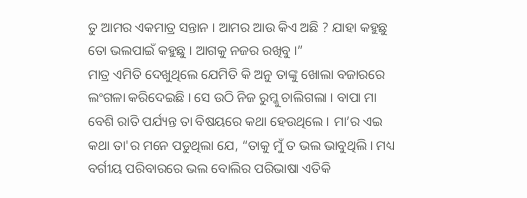ତୁ ଆମର ଏକମାତ୍ର ସନ୍ତାନ । ଆମର ଆଉ କିଏ ଅଛି ? ଯାହା କହୁଛୁ ତୋ ଭଲପାଇଁ କହୁଛୁ । ଆଗକୁ ନଜର ରଖିବୁ ।”
ମାତ୍ର ଏମିତି ଦେଖୁଥିଲେ ଯେମିତି କି ଅନୁ ତାଙ୍କୁ ଖୋଲା ବଜାରରେ ଲଂଗଳା କରିଦେଇଛି । ସେ ଉଠି ନିଜ ରୁମ୍କୁ ଚାଲିଗଲା । ବାପା ମା ବେଶି ରାତି ପର୍ଯ୍ୟନ୍ତ ତା ବିଷୟରେ କଥା ହେଉଥିଲେ । ମା’ର ଏଇ କଥା ତା'ର ମନେ ପଡୁଥିଲା ଯେ, “ତାକୁ ମୁଁ ତ ଭଲ ଭାବୁଥିଲି । ମଧ୍ୟ ବର୍ଗୀୟ ପରିବାରରେ ଭଲ ବୋଲିର ପରିଭାଷା ଏତିକି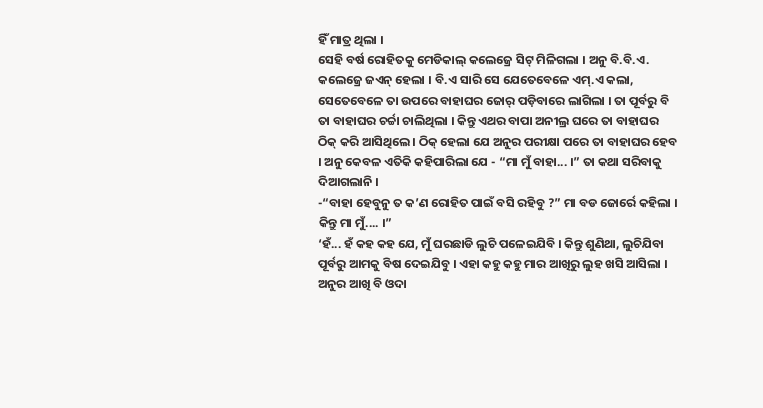ହିଁ ମାତ୍ର ଥିଲା ।
ସେହି ବର୍ଷ ରୋହିତକୁ ମେଡିକାଲ୍ କଲେଜ୍ରେ ସିଟ୍ ମିଳିଗଲା । ଅନୁ ବି.ବି.ଏ. କଲେଜ୍ରେ ଜଏନ୍ ହେଲା । ବି.ଏ ସାରି ସେ ଯେତେବେଳେ ଏମ୍.ଏ କଲା, ସେତେବେଳେ ତା ଉପରେ ବାହାଘର ଜୋର୍ ପଡ଼ିବାରେ ଲାଗିଲା । ତା ପୂର୍ବରୁ ବି ତା ବାହାଘର ଚର୍ଚ୍ଚା ଚାଲିଥିଲା । କିନ୍ତୁ ଏଥର ବାପା ଅନୀଲ୍ର ଘରେ ତା ବାହାଘର ଠିକ୍ କରି ଆସିଥିଲେ । ଠିକ୍ ହେଲା ଯେ ଅନୁର ପରୀକ୍ଷା ପରେ ତା ବାହାଘର ହେବ । ଅନୁ କେବଳ ଏତିକି କହିପାରିଲା ଯେ - “ମା ମୁଁ ବାହା... ।” ତା କଥା ସରିବାକୁ ଦିଆଗଲାନି ।
-“ବାହା ହେବୁନୁ ତ କ’ଣ ରୋହିତ ପାଇଁ ବସି ରହିବୁ ?” ମା ବଡ ଜୋର୍ରେ କହିଲା । କିନ୍ତୁ ମା ମୁଁ.... ।”
‘ହଁ... ହଁ କହ କହ ଯେ, ମୁଁ ଘରଛାଡି ଲୁଚି ପଳେଇଯିବି । କିନ୍ତୁ ଶୁଣିଥା, ଲୁଚିଯିବା ପୂର୍ବରୁ ଆମକୁ ବିଷ ଦେଇଯିବୁ । ଏହା କହୁ କହୁ ମାର ଆଖିରୁ ଲୁହ ଖସି ଆସିଲା । ଅନୁର ଆଖି ବି ଓଦା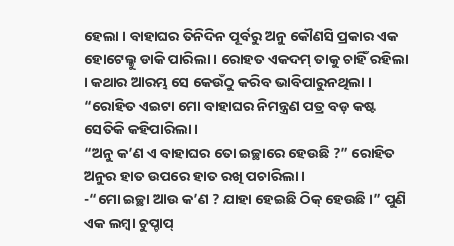ହେଲା । ବାହାଘର ତିନିଦିନ ପୂର୍ବରୁ ଅନୁ କୌଣସି ପ୍ରକାର ଏକ ହୋଟେଲ୍କୁ ଡାକି ପାରିଲା । ରୋହତ ଏକଦମ୍ ତାକୁ ଚାହିଁ ରହିଲା । କଥାର ଆରମ୍ଭ ସେ କେଉଁଠୁ କରିବ ଭାବିପାରୁନଥିଲା ।
“ରୋହିତ ଏଇଟା ମୋ ବାହାଘର ନିମନ୍ତ୍ରଣ ପତ୍ର ବଡ଼ କଷ୍ଟ ସେତିକି କହିପାରିଲା ।
“ଅନୁ କ’ଣ ଏ ବାହାଘର ତୋ ଇଚ୍ଛାରେ ହେଉଛି ?” ରୋହିତ ଅନୁର ହାତ ଉପରେ ହାତ ରଖି ପଚାରିଲା ।
-“ମୋ ଇଚ୍ଛା ଆଉ କ’ଣ ? ଯାହା ହେଇଛି ଠିକ୍ ହେଉଛି ।” ପୁଣି ଏକ ଲମ୍ବା ଚୁପ୍ଚାପ୍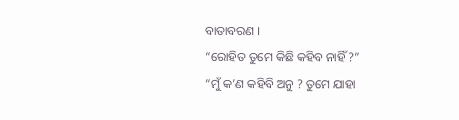ବାତାବରଣ ।
“ରୋହିତ ତୁମେ କିଛି କହିବ ନାହିଁ ?”
“ମୁଁ କ’ଣ କହିବି ଅନୁ ? ତୁମେ ଯାହା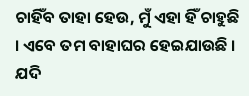ଚାହିଁବ ତାହା ହେଉ, ମୁଁ ଏହା ହିଁ ଚାହୁଛି । ଏବେ ତମ ବାହାଘର ହେଇଯାଉଛି । ଯଦି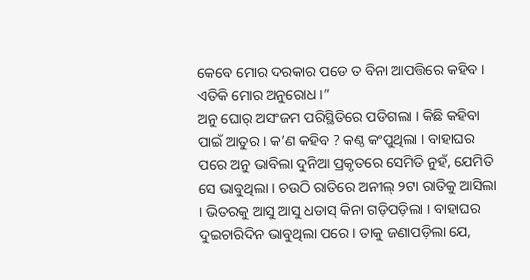କେବେ ମୋର ଦରକାର ପଡେ ତ ବିନା ଆପତ୍ତିରେ କହିବ । ଏତିକି ମୋର ଅନୁରୋଧ ।”
ଅନୁ ଘୋର୍ ଅସଂଜମ ପରିସ୍ଥିତିରେ ପଡିଗଲା । କିଛି କହିବା ପାଇଁ ଆତୁର । କ’ଣ କହିବ ? କଣ୍ଠ କଂପୁଥିଲା । ବାହାଘର ପରେ ଅନୁ ଭାବିଲା ଦୁନିଆ ପ୍ରକୃତରେ ସେମିତି ନୁହଁ, ଯେମିତି ସେ ଭାବୁଥିଲା । ଚଉଠି ରାତିରେ ଅନୀଲ୍ ୨ଟା ରାତିକୁ ଆସିଲା । ଭିତରକୁ ଆସୁ ଆସୁ ଧଡାସ୍ କିନା ଗଡ଼ିପଡ଼ିଲା । ବାହାଘର ଦୁଇଚାରିଦିନ ଭାବୁଥିଲା ପରେ । ତାକୁ ଜଣାପଡ଼ିଲା ଯେ,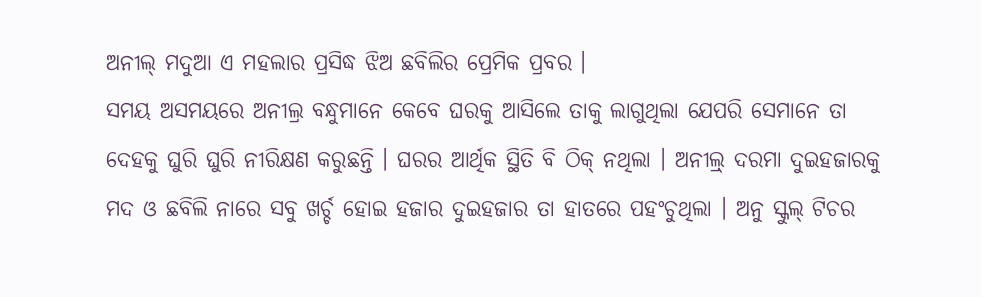ଅନୀଲ୍ ମଦୁଆ ଏ ମହଲାର ପ୍ରସିଦ୍ଧ ଝିଅ ଛବିଲିର ପ୍ରେମିକ ପ୍ରବର ।
ସମୟ ଅସମୟରେ ଅନୀଲ୍ର ବନ୍ଧୁମାନେ କେବେ ଘରକୁ ଆସିଲେ ତାକୁ ଲାଗୁଥିଲା ଯେପରି ସେମାନେ ତା ଦେହକୁ ଘୁରି ଘୁରି ନୀରିକ୍ଷଣ କରୁଛନ୍ତି । ଘରର ଆର୍ଥିକ ସ୍ଥିତି ବି ଠିକ୍ ନଥିଲା । ଅନୀଲ୍ର୍ ଦରମା ଦୁଇହଜାରକୁ ମଦ ଓ ଛବିଲି ନାରେ ସବୁ ଖର୍ଚ୍ଚ ହୋଇ ହଜାର ଦୁଇହଜାର ତା ହାତରେ ପହଂଚୁଥିଲା । ଅନୁ ସ୍କୁଲ୍ ଟିଚର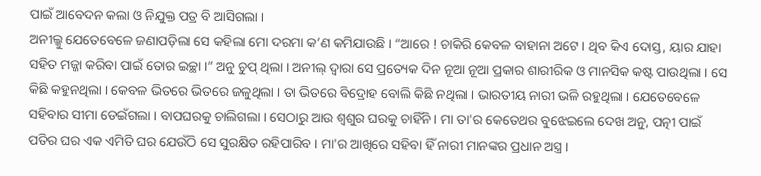ପାଇଁ ଆବେଦନ କଲା ଓ ନିଯୁକ୍ତ ପତ୍ର ବି ଆସିଗଲା ।
ଅନୀଲ୍କୁ ଯେତେବେଳେ ଜଣାପଡ଼ିଲା ସେ କହିଲା ମୋ ଦରମା କ’ଣ କମିଯାଉଛି । “ଆରେ ! ଚାକିରି କେବଳ ବାହାନା ଅଟେ । ଥିବ କିଏ ଦୋସ୍ତ, ୟାର ଯାହା ସହିତ ମଜ୍ଜା କରିବା ପାଇଁ ତୋର ଇଚ୍ଛା ।” ଅନୁ ଚୁପ୍ ଥିଲା । ଅନୀଲ୍ ଦ୍ୱାରା ସେ ପ୍ରତ୍ୟେକ ଦିନ ନୂଆ ନୂଆ ପ୍ରକାର ଶାରୀରିକ ଓ ମାନସିକ କଷ୍ଟ ପାଉଥିଲା । ସେ କିଛି କହୁନଥିଲା । କେବଳ ଭିତରେ ଭିତରେ ଜଳୁଥିଲା । ତା ଭିତରେ ବିଦ୍ରୋହ ବୋଲି କିଛି ନଥିଲା । ଭାରତୀୟ ନାରୀ ଭଳି ରହୁଥିଲା । ଯେତେବେଳେ ସହିବାର ସୀମା ଡେଇଁଗଲା । ବାପଘରକୁ ଚାଲିଗଲା । ସେଠାରୁ ଆଉ ଶ୍ୱଶୁର ଘରକୁ ଚାହିଁନି । ମା ତା'ର କେତେଥର ବୁଝେଇଲେ ଦେଖ ଅନୁ, ପତ୍ନୀ ପାଇଁ ପତିର ଘର ଏକ ଏମିତି ଘର ଯେଉଁଠି ସେ ସୁରକ୍ଷିତ ରହିପାରିବ । ମା'ର ଆଖିରେ ସହିବା ହିଁ ନାରୀ ମାନଙ୍କର ପ୍ରଧାନ ଅସ୍ତ୍ର ।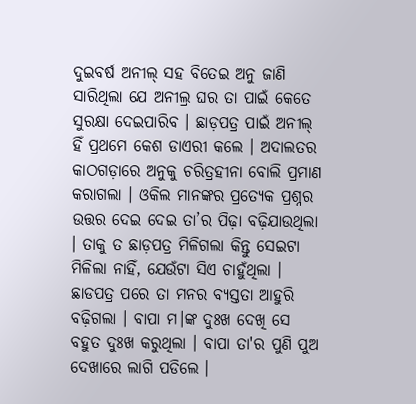ଦୁଇବର୍ଷ ଅନୀଲ୍ ସହ ବିତେଇ ଅନୁ ଜାଣି ସାରିଥିଲା ଯେ ଅନୀଲ୍ର ଘର ତା ପାଇଁ କେତେ ସୁରକ୍ଷା ଦେଇପାରିବ । ଛାଡ଼ପତ୍ର ପାଇଁ ଅନୀଲ୍ ହିଁ ପ୍ରଥମେ କେଶ ଡାଏରୀ କଲେ । ଅଦାଲତର କାଠଗଡ଼ାରେ ଅନୁକୁ ଚରିତ୍ରହୀନା ବୋଲି ପ୍ରମାଣ କରାଗଲା । ଓକିଲ ମାନଙ୍କର ପ୍ରତ୍ୟେକ ପ୍ରଶ୍ନର ଉତ୍ତର ଦେଇ ଦେଇ ତା’ର ପିଢ଼ା ବଢ଼ିଯାଉଥିଲା । ତାକୁ ତ ଛାଡ଼ପତ୍ର ମିଳିଗଲା କିନ୍ତୁ ସେଇଟା ମିଳିଲା ନାହିଁ, ଯେଉଁଟା ସିଏ ଚାହୁଁଥିଲା । ଛାଡପତ୍ର ପରେ ତା ମନର ବ୍ୟସ୍ତତା ଆହୁରି ବଢ଼ିଗଲା । ବାପା ମ।ଙ୍କ ଦୁଃଖ ଦେଖି ସେ ବହୁତ ଦୁଃଖ କରୁଥିଲା । ବାପା ତା'ର ପୁଣି ପୁଅ ଦେଖାରେ ଲାଗି ପଡିଲେ ।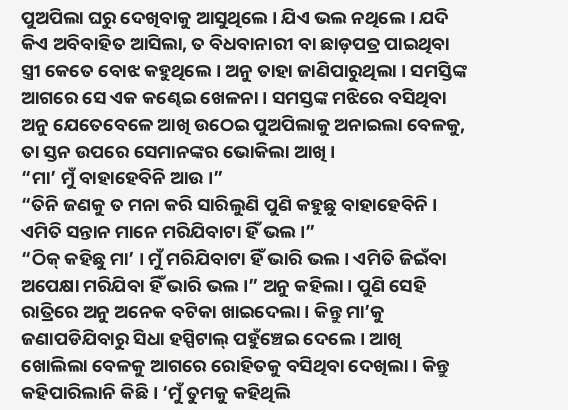ପୁଅପିଲା ଘରୁ ଦେଖିବାକୁ ଆସୁଥିଲେ । ଯିଏ ଭଲ ନଥିଲେ । ଯଦି କିଏ ଅବିବାହିତ ଆସିଲା, ତ ବିଧବାନାରୀ ବା ଛାଡ଼ପତ୍ର ପାଇଥିବା ସ୍ତ୍ରୀ କେତେ ବୋଝ କହୁଥିଲେ । ଅନୁ ତାହା ଜାଣିପାରୁଥିଲା । ସମସ୍ତିଙ୍କ ଆଗରେ ସେ ଏକ କଣ୍ଢେଇ ଖେଳନା । ସମସ୍ତଙ୍କ ମଝିରେ ବସିଥିବା ଅନୁ ଯେତେବେଳେ ଆଖି ଉଠେଇ ପୁଅପିଲାକୁ ଅନାଇଲା ବେଳକୁ, ତା ସ୍ତନ ଉପରେ ସେମାନଙ୍କର ଭୋକିଲା ଆଖି ।
“ମା’ ମୁଁ ବାହାହେବିନି ଆଉ ।”
“ତିନି ଜଣକୁ ତ ମନା କରି ସାରିଲୁଣି ପୁଣି କହୁଛୁ ବାହାହେବିନି । ଏମିତି ସନ୍ତାନ ମାନେ ମରିଯିବାଟା ହିଁ ଭଲ ।”
“ଠିକ୍ କହିଛୁ ମା’ । ମୁଁ ମରିଯିବାଟା ହିଁ ଭାରି ଭଲ । ଏମିତି ଜିଇଁବା ଅପେକ୍ଷା ମରିଯିବା ହିଁ ଭାରି ଭଲ ।” ଅନୁ କହିଲା । ପୁଣି ସେହି ରାତ୍ରିରେ ଅନୁ ଅନେକ ବଟିକା ଖାଇଦେଲା । କିନ୍ତୁ ମା’କୁ ଜଣାପଡିଯିବାରୁ ସିଧା ହସ୍ପିଟାଲ୍ ପହୁଁଞ୍ଚେଇ ଦେଲେ । ଆଖି ଖୋଲିଲା ବେଳକୁ ଆଗରେ ରୋହିତକୁ ବସିଥିବା ଦେଖିଲା । କିନ୍ତୁ କହିପାରିଲାନି କିଛି । ‘ମୁଁ ତୁମକୁ କହିଥିଲି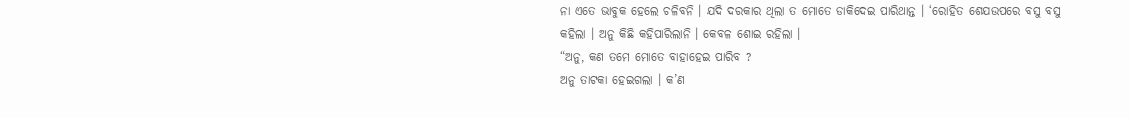ନା ଏତେ ଭାବୁକ ହେଲେ ଚଳିବନି । ଯଦି ଦରକାର ଥିଲା ତ ମୋତେ ଡାକିଦେଇ ପାରିଥାନ୍ତ । ‘ରୋହିତ ଶେଯଉପରେ ବସୁ ବସୁ କହିଲା । ଅନୁ କିଛି କହିପାରିଲାନି । କେବଳ ଶୋଇ ରହିଲା ।
“ଅନୁ, କଣ ତମେ ମୋତେ ବାହାହେଇ ପାରିବ ?
ଅନୁ ତାଟକା ହେଇଗଲା । କ’ଣ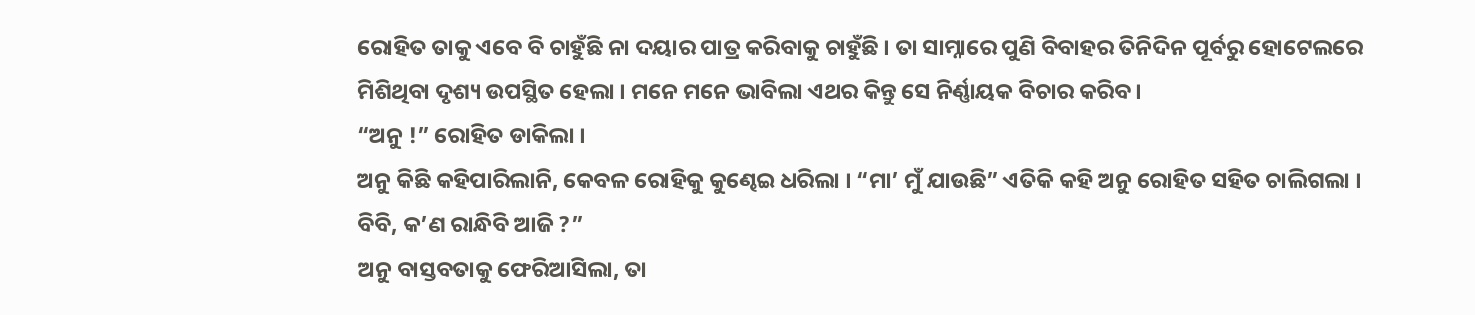ରୋହିତ ତାକୁ ଏବେ ବି ଚାହୁଁଛି ନା ଦୟାର ପାତ୍ର କରିବାକୁ ଚାହୁଁଛି । ତା ସାମ୍ନାରେ ପୁଣି ବିବାହର ତିନିଦିନ ପୂର୍ବରୁ ହୋଟେଲରେ ମିଶିଥିବା ଦୃଶ୍ୟ ଉପସ୍ଥିତ ହେଲା । ମନେ ମନେ ଭାବିଲା ଏଥର କିନ୍ତୁ ସେ ନିର୍ଣ୍ଣାୟକ ବିଚାର କରିବ ।
“ଅନୁ !” ରୋହିତ ଡାକିଲା ।
ଅନୁ କିଛି କହିପାରିଲାନି, କେବଳ ରୋହିକୁ କୁଣ୍ଢେଇ ଧରିଲା । “ମା’ ମୁଁ ଯାଉଛି” ଏତିକି କହି ଅନୁ ରୋହିତ ସହିତ ଚାଲିଗଲା ।
ବିବି, କ’ଣ ରାନ୍ଧିବି ଆଜି ?”
ଅନୁ ବାସ୍ତବତାକୁ ଫେରିଆସିଲା, ତା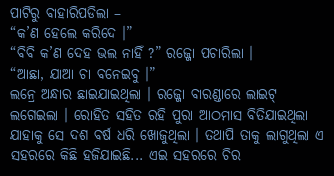ପାଟିରୁ ବାହାରିପଡିଲା –
“କ’ଣ ହେଲେ କରିଦେ ।”
“ବିବି କ’ଣ ଦେହ ଭଲ ନାହିଁ ?” ରଜ୍ଜୋ ପଚାରିଲା ।
“ଆଛା, ଯାଆ ଚା ବନେଇବୁ ।”
ଲନ୍ରେ ଅନ୍ଧାର ଛାଇଯାଇଥିଲା । ରଜ୍ଜୋ ବାରଣ୍ଡାରେ ଲାଇଟ୍ ଲଗେଇଲା । ରୋହିତ ସହିତ ରହି ପୁରା ଆଠମାସ ବିତିଯାଇଥିଲା ଯାହାକୁ ସେ ଦଶ ବର୍ଷ ଧରି ଖୋଜୁଥିଲା । ତଥାପି ତାକୁ ଲାଗୁଥିଲା ଏ ସହରରେ କିଛି ହଜିଯାଇଛି... ଏଇ ସହରରେ ଚିର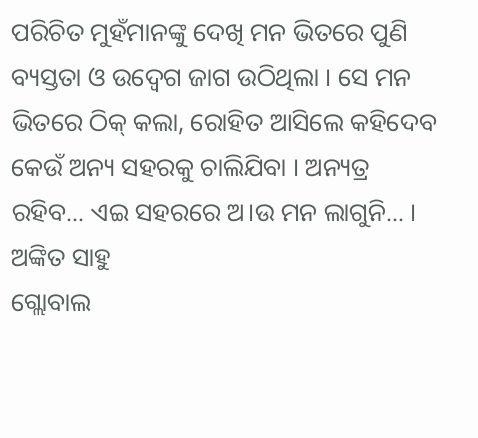ପରିଚିତ ମୁହଁମାନଙ୍କୁ ଦେଖି ମନ ଭିତରେ ପୁଣି ବ୍ୟସ୍ତତା ଓ ଉଦ୍ବେଗ ଜାଗ ଉଠିଥିଲା । ସେ ମନ ଭିତରେ ଠିକ୍ କଲା, ରୋହିତ ଆସିଲେ କହିଦେବ କେଉଁ ଅନ୍ୟ ସହରକୁ ଚାଲିଯିବା । ଅନ୍ୟତ୍ର ରହିବ... ଏଇ ସହରରେ ଅ।ଉ ମନ ଲାଗୁନି... ।
ଅଙ୍କିତ ସାହୁ
ଗ୍ଲୋବାଲ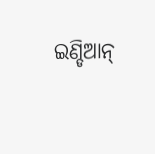ଇଣ୍ଡିଆନ୍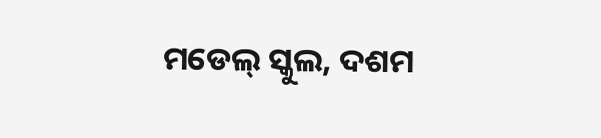ମଡେଲ୍ ସ୍କୁଲ, ଦଶମ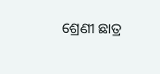ଶ୍ରେଣୀ ଛାତ୍ର